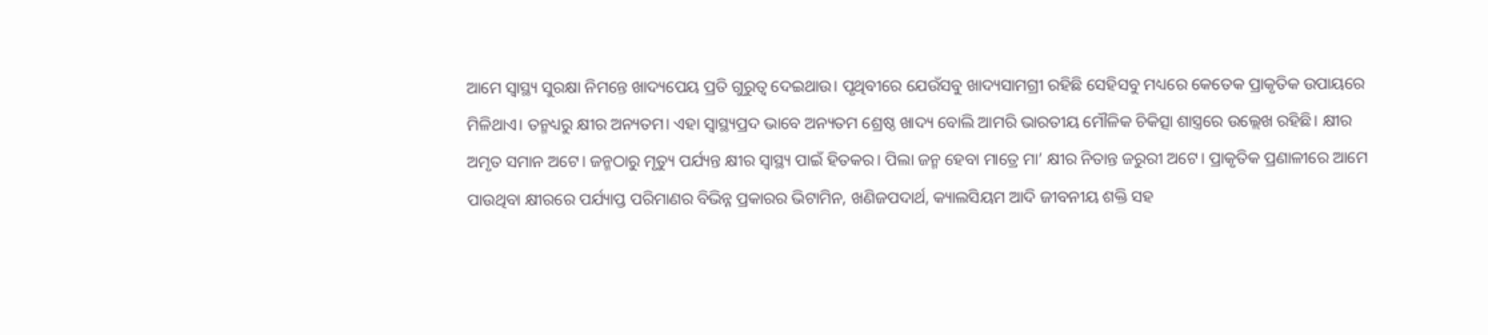ଆମେ ସ୍ବାସ୍ଥ୍ୟ ସୁରକ୍ଷା ନିମନ୍ତେ ଖାଦ୍ୟପେୟ ପ୍ରତି ଗୁରୁତ୍ୱ ଦେଇଥାଉ। ପୃଥିବୀରେ ଯେଉଁସବୁ ଖାଦ୍ୟସାମଗ୍ରୀ ରହିଛି ସେହିସବୁ ମଧ୍ୟରେ କେତେକ ପ୍ରାକୃତିକ ଉପାୟରେ ମିଳିଥାଏ। ତନ୍ମଧ୍ୟରୁ କ୍ଷୀର ଅନ୍ୟତମ। ଏହା ସ୍ବାସ୍ଥ୍ୟପ୍ରଦ ଭାବେ ଅନ୍ୟତମ ଶ୍ରେଷ୍ଠ ଖାଦ୍ୟ ବୋଲି ଆମରି ଭାରତୀୟ ମୌଳିକ ଚିକିତ୍ସା ଶାସ୍ତ୍ରରେ ଉଲ୍ଲେଖ ରହିଛି। କ୍ଷୀର ଅମୃତ ସମାନ ଅଟେ। ଜନ୍ମଠାରୁ ମୃତ୍ୟୁ ପର୍ଯ୍ୟନ୍ତ କ୍ଷୀର ସ୍ବାସ୍ଥ୍ୟ ପାଇଁ ହିତକର। ପିଲା ଜନ୍ମ ହେବା ମାତ୍ରେ ମା’ କ୍ଷୀର ନିତାନ୍ତ ଜରୁରୀ ଅଟେ। ପ୍ରାକୃତିକ ପ୍ରଣାଳୀରେ ଆମେ ପାଉଥିବା କ୍ଷୀରରେ ପର୍ଯ୍ୟାପ୍ତ ପରିମାଣର ବିଭିନ୍ନ ପ୍ରକାରର ଭିଟାମିନ, ଖଣିଜପଦାର୍ଥ, କ୍ୟାଲସିୟମ ଆଦି ଜୀବନୀୟ ଶକ୍ତି ସହ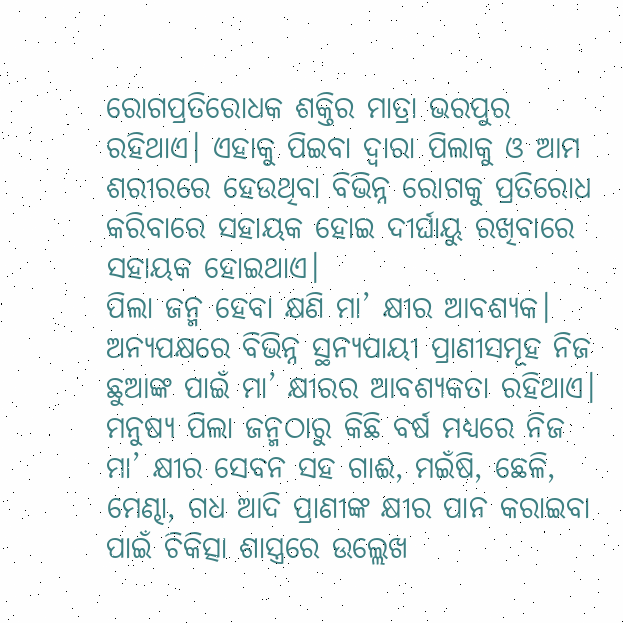ରୋଗପ୍ରତିରୋଧକ ଶକ୍ତିର ମାତ୍ରା ଭରପୁର ରହିଥାଏ। ଏହାକୁ ପିଇବା ଦ୍ୱାରା ପିଲାକୁ ଓ ଆମ ଶରୀରରେ ହେଉଥିବା ବିଭିନ୍ନ ରୋଗକୁ ପ୍ରତିରୋଧ କରିବାରେ ସହାୟକ ହୋଇ ଦୀର୍ଘାୟୁ ରଖିବାରେ ସହାୟକ ହୋଇଥାଏ।
ପିଲା ଜନ୍ମ ହେବା କ୍ଷଣି ମା’ କ୍ଷୀର ଆବଶ୍ୟକ। ଅନ୍ୟପକ୍ଷରେ ବିଭିନ୍ନ ସ୍ଥନ୍ୟପାୟୀ ପ୍ରାଣୀସମୂହ ନିଜ ଛୁଆଙ୍କ ପାଇଁ ମା’ କ୍ଷୀରର ଆବଶ୍ୟକତା ରହିଥାଏ। ମନୁଷ୍ୟ ପିଲା ଜନ୍ମଠାରୁ କିଛି ବର୍ଷ ମଧ୍ୟରେ ନିଜ ମା’ କ୍ଷୀର ସେବନ ସହ ଗାଈ, ମଇଁଷି, ଛେଳି, ମେଣ୍ଢା, ଗଧ ଆଦି ପ୍ରାଣୀଙ୍କ କ୍ଷୀର ପାନ କରାଇବା ପାଇଁ ଚିକିତ୍ସା ଶାସ୍ତ୍ରରେ ଉଲ୍ଲେଖ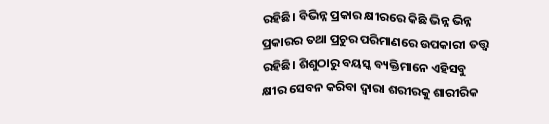ରହିଛି। ବିଭିନ୍ନ ପ୍ରକାର କ୍ଷୀରରେ କିଛି ଭିନ୍ନ ଭିନ୍ନ ପ୍ରକାରର ତଥା ପ୍ରଚୁର ପରିମାଣରେ ଉପକାରୀ ତତ୍ତ୍ୱ ରହିଛି। ଶିଶୁଠାରୁ ବୟସ୍କ ବ୍ୟକ୍ତିମାନେ ଏହିସବୁ କ୍ଷୀର ସେବନ କରିବା ଦ୍ୱାରା ଶରୀରକୁ ଶାରୀରିକ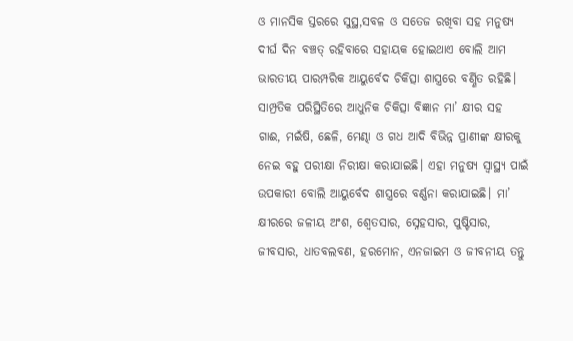ଓ ମାନସିକ ସ୍ତରରେ ସୁସ୍ଥ,ସବଳ ଓ ସତେଜ ରଖିବା ସହ ମନୁଷ୍ୟ ଦୀର୍ଘ ଦିନ ବଞ୍ଚତ୍ ରହିବାରେ ସହାୟକ ହୋଇଥାଏ ବୋଲି ଆମ ଭାରତୀୟ ପାରମ୍ପରିକ ଆୟୁର୍ବେଦ ଚିକିତ୍ସା ଶାସ୍ତ୍ରରେ ବର୍ଣ୍ଣିତ ରହିଛି।
ସାମ୍ପ୍ରତିକ ପରିସ୍ଥିତିରେ ଆଧୁନିକ ଚିକିତ୍ସା ବିଜ୍ଞାନ ମା’ କ୍ଷୀର ସହ ଗାଈ, ମଇଁଷି, ଛେଳି, ମେଣ୍ଢା ଓ ଗଧ ଆଦି ବିଭିନ୍ନ ପ୍ରାଣୀଙ୍କ କ୍ଷୀରକୁ ନେଇ ବହୁ ପରୀକ୍ଷା ନିରୀକ୍ଷା କରାଯାଇଛି। ଏହା ମନୁଷ୍ୟ ସ୍ବାସ୍ଥ୍ୟ ପାଇଁ ଉପକାରୀ ବୋଲି ଆୟୁର୍ବେଦ ଶାସ୍ତ୍ରରେ ବର୍ଣ୍ଣନା କରାଯାଇଛି। ମା’ କ୍ଷୀରରେ ଜଳୀୟ ଅଂଶ, ଶ୍ୱେତସାର, ସ୍ନେହସାର, ପୁଷ୍ଟିସାର, ଜୀବସାର, ଧାତବଲବଣ, ହରମୋନ, ଏନଜାଇମ ଓ ଜୀବନୀୟ ତନ୍ତୁ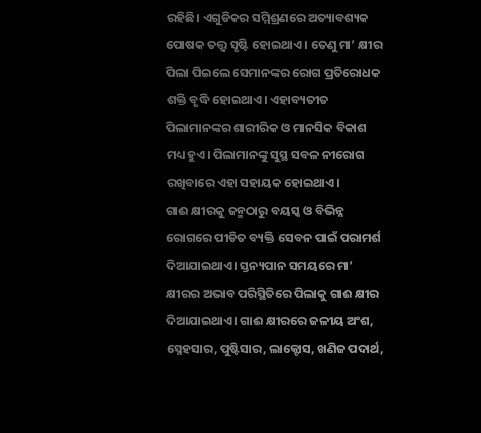ରହିଛି। ଏଗୁଡିକର ସମ୍ମିଶ୍ରଣରେ ଅତ୍ୟାବଶ୍ୟକ ପୋଷକ ତତ୍ତ୍ୱ ସୃଷ୍ଟି ହୋଇଥାଏ। ତେଣୁ ମା’ କ୍ଷୀର ପିଲା ପିଇଲେ ସେମାନଙ୍କର ରୋଗ ପ୍ରତିରୋଧକ ଶକ୍ତି ବୃଦ୍ଧି ହୋଇଥାଏ। ଏହାବ୍ୟତୀତ ପିଲାମାନଙ୍କର ଶାରୀରିକ ଓ ମାନସିକ ବିକାଶ ମଧ୍ୟ ହୁଏ। ପିଲାମାନଙ୍କୁ ସୁସ୍ଥ ସବଳ ନୀରୋଗ ରଖିବାରେ ଏହା ସହାୟକ ହୋଇଥାଏ।
ଗାଈ କ୍ଷୀରକୁ ଜନ୍ମଠାରୁ ବୟସ୍କ ଓ ବିଭିନ୍ନ ରୋଗରେ ପୀଡିତ ବ୍ୟକ୍ତି ସେବନ ପାଇଁ ପରାମର୍ଶ ଦିଆଯାଇଥାଏ। ସ୍ତନ୍ୟପାନ ସମୟରେ ମା’ କ୍ଷୀରର ଅଭାବ ପରିସ୍ଥିତିରେ ପିଲାକୁ ଗାଈ କ୍ଷୀର ଦିଆଯାଇଥାଏ। ଗାଈ କ୍ଷୀରରେ ଜଳୀୟ ଅଂଶ, ସ୍ନେହସାର, ପୁଷ୍ଟିସାର, ଲାକ୍ଟୋସ, ଖଣିଜ ପଦାର୍ଥ,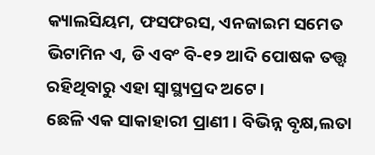କ୍ୟାଲସିୟମ, ଫସଫରସ, ଏନଜାଇମ ସମେତ ଭିଟାମିନ ଏ, ଡି ଏବଂ ବି-୧୨ ଆଦି ପୋଷକ ତତ୍ତ୍ୱ ରହିଥିବାରୁ ଏହା ସ୍ବାସ୍ଥ୍ୟପ୍ରଦ ଅଟେ।
ଛେଳି ଏକ ସାକାହାରୀ ପ୍ରାଣୀ। ବିଭିନ୍ନ ବୃକ୍ଷ,ଲତା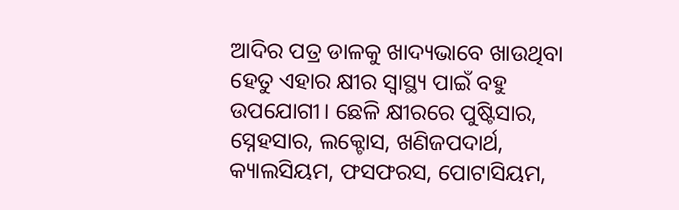ଆଦିର ପତ୍ର ଡାଳକୁ ଖାଦ୍ୟଭାବେ ଖାଉଥିବା ହେତୁ ଏହାର କ୍ଷୀର ସ୍ବାସ୍ଥ୍ୟ ପାଇଁ ବହୁ ଉପଯୋଗୀ। ଛେଳି କ୍ଷୀରରେ ପୁଷ୍ଟିସାର, ସ୍ନେହସାର, ଲକ୍ଟୋସ, ଖଣିଜପଦାର୍ଥ, କ୍ୟାଲସିୟମ, ଫସଫରସ, ପୋଟାସିୟମ,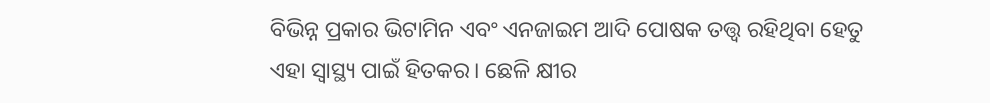ବିଭିନ୍ନ ପ୍ରକାର ଭିଟାମିନ ଏବଂ ଏନଜାଇମ ଆଦି ପୋଷକ ତତ୍ତ୍ୱ ରହିଥିବା ହେତୁ ଏହା ସ୍ବାସ୍ଥ୍ୟ ପାଇଁ ହିତକର। ଛେଳି କ୍ଷୀର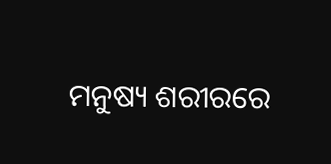ମନୁଷ୍ୟ ଶରୀରରେ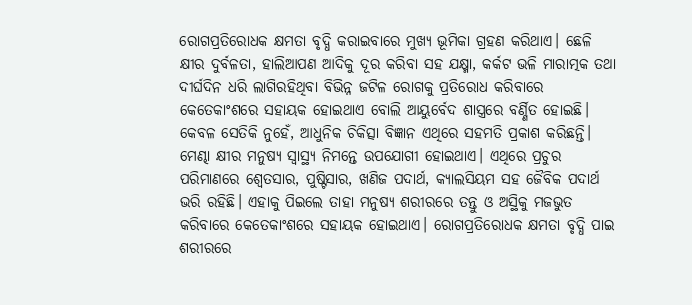ରୋଗପ୍ରତିରୋଧକ କ୍ଷମତା ବୃଦ୍ଧି କରାଇବାରେ ମୁଖ୍ୟ ଭୂମିକା ଗ୍ରହଣ କରିଥାଏ। ଛେଳି କ୍ଷୀର ଦୁର୍ବଳତା, ହାଲିଆପଣ ଆଦିକୁ ଦୂର କରିବା ସହ ଯକ୍ଷ୍ମା, କର୍କଟ ଭଳି ମାରାତ୍ମକ ତଥା ଦୀର୍ଘଦିନ ଧରି ଲାଗିରହିଥିବା ବିଭିନ୍ନ ଜଟିଳ ରୋଗକୁ ପ୍ରତିରୋଧ କରିବାରେ କେତେକାଂଶରେ ସହାୟକ ହୋଇଥାଏ ବୋଲି ଆୟୁର୍ବେଦ ଶାସ୍ତ୍ରରେ ବର୍ଣ୍ଣିତ ହୋଇଛି। କେବଳ ସେତିକି ନୁହେଁ, ଆଧୁନିକ ଚିକିତ୍ସା ବିଜ୍ଞାନ ଏଥିରେ ସହମତି ପ୍ରକାଶ କରିଛନ୍ତି।
ମେଣ୍ଢା କ୍ଷୀର ମନୁଷ୍ୟ ସ୍ବାସ୍ଥ୍ୟ ନିମନ୍ତେ ଉପଯୋଗୀ ହୋଇଥାଏ। ଏଥିରେ ପ୍ରଚୁର ପରିମାଣରେ ଶ୍ୱେତସାର, ପୁଷ୍ଟିସାର, ଖଣିଜ ପଦାର୍ଥ, କ୍ୟାଲସିୟମ ସହ ଜୈବିକ ପଦାର୍ଥ ଭରି ରହିଛି। ଏହାକୁ ପିଇଲେ ତାହା ମନୁଷ୍ୟ ଶରୀରରେ ତନ୍ତୁ ଓ ଅସ୍ଥିକୁ ମଜଭୁତ କରିବାରେ କେତେକାଂଶରେ ସହାୟକ ହୋଇଥାଏ। ରୋଗପ୍ରତିରୋଧକ କ୍ଷମତା ବୃଦ୍ଧି ପାଇ ଶରୀରରେ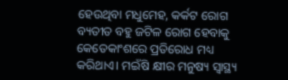ହେଉଥିବା ମଧୁମେହ, କର୍କଟ ରୋଗ ବ୍ୟତୀତ ବହୁ ଜଟିଳ ରୋଗ ହେବାକୁ କେତେକାଂଶରେ ପ୍ରତିରୋଧ ମଧ୍ୟ କରିଥାଏ। ମଇଁଷି କ୍ଷୀର ମନୁଷ୍ୟ ସ୍ବାସ୍ଥ୍ୟ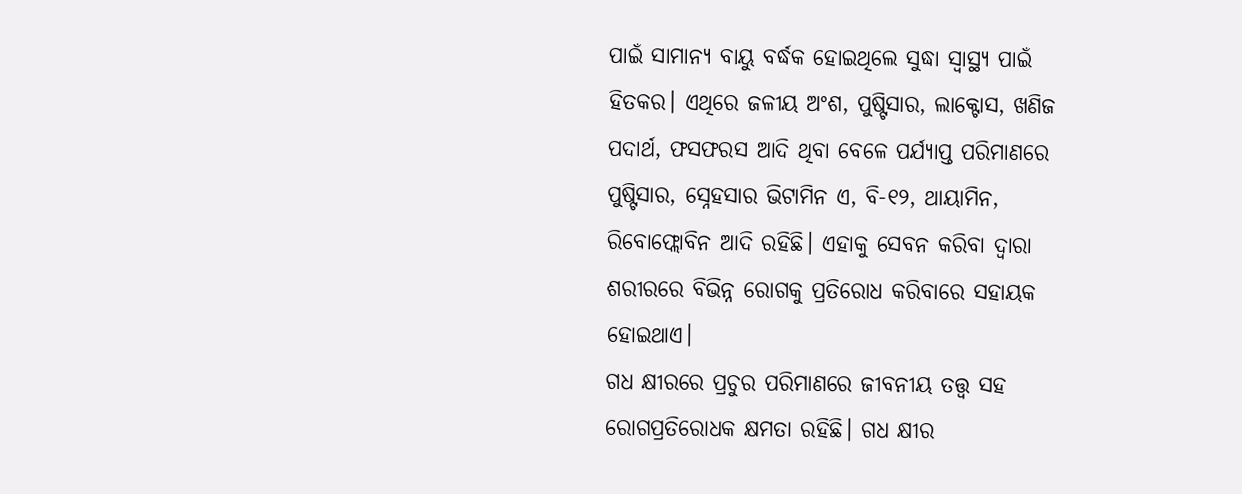ପାଇଁ ସାମାନ୍ୟ ବାୟୁ ବର୍ଦ୍ଧକ ହୋଇଥିଲେ ସୁଦ୍ଧା ସ୍ବାସ୍ଥ୍ୟ ପାଇଁ ହିତକର। ଏଥିରେ ଜଳୀୟ ଅଂଶ, ପୁଷ୍ଟିସାର, ଲାକ୍ଟୋସ, ଖଣିଜ ପଦାର୍ଥ, ଫସଫରସ ଆଦି ଥିବା ବେଳେ ପର୍ଯ୍ୟାପ୍ତ ପରିମାଣରେ ପୁଷ୍ଟିସାର, ସ୍ନେହସାର ଭିଟାମିନ ଏ, ବି-୧୨, ଥାୟାମିନ, ରିବୋଫ୍ଲୋବିନ ଆଦି ରହିଛି। ଏହାକୁ ସେବନ କରିବା ଦ୍ୱାରା ଶରୀରରେ ବିଭିନ୍ନ ରୋଗକୁ ପ୍ରତିରୋଧ କରିବାରେ ସହାୟକ ହୋଇଥାଏ।
ଗଧ କ୍ଷୀରରେ ପ୍ରଚୁର ପରିମାଣରେ ଜୀବନୀୟ ତତ୍ତ୍ୱ ସହ ରୋଗପ୍ରତିରୋଧକ କ୍ଷମତା ରହିଛି। ଗଧ କ୍ଷୀର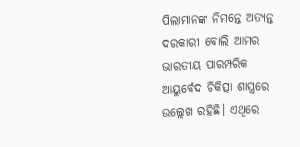ପିଲାମାନଙ୍କ ନିମନ୍ତେ ଅତ୍ୟନ୍ତ ଦରକାରୀ ବୋଲି ଆମର ଭାରତୀୟ ପାରମ୍ପରିକ ଆୟୁର୍ବେଦ ଚିକିତ୍ସା ଶାସ୍ତ୍ରରେ ଉଲ୍ଲେଖ ରହିଛି। ଏଥିରେ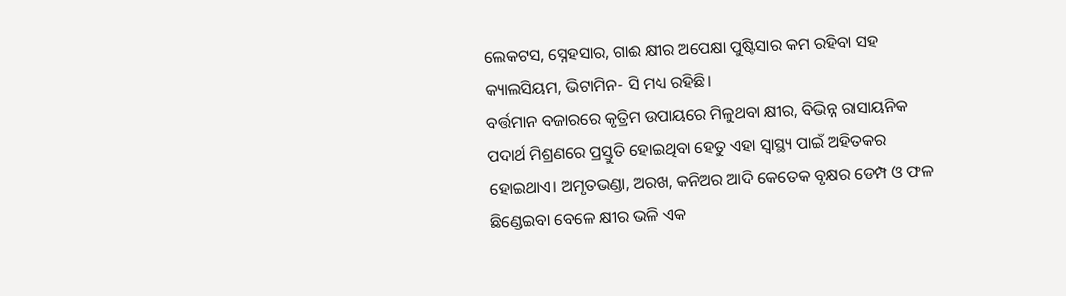ଲେକଟସ, ସ୍ନେହସାର, ଗାଈ କ୍ଷୀର ଅପେକ୍ଷା ପୁଷ୍ଟିସାର କମ ରହିବା ସହ କ୍ୟାଲସିୟମ, ଭିଟାମିନ- ସି ମଧ୍ୟ ରହିଛି।
ବର୍ତ୍ତମାନ ବଜାରରେ କୃତ୍ରିମ ଉପାୟରେ ମିଳୁଥବା କ୍ଷୀର, ବିଭିନ୍ନ ରାସାୟନିକ ପଦାର୍ଥ ମିଶ୍ରଣରେ ପ୍ରସ୍ତୁତି ହୋଇଥିବା ହେତୁ ଏହା ସ୍ବାସ୍ଥ୍ୟ ପାଇଁ ଅହିତକର ହୋଇଥାଏ। ଅମୃତଭଣ୍ଡା, ଅରଖ, କନିଅର ଆଦି କେତେକ ବୃକ୍ଷର ଡେମ୍ପ ଓ ଫଳ ଛିଣ୍ଡେଇବା ବେଳେ କ୍ଷୀର ଭଳି ଏକ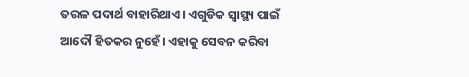ତରଳ ପଦାର୍ଥ ବାହାରିଥାଏ। ଏଗୁଡିକ ସ୍ବାସ୍ଥ୍ୟ ପାଇଁ ଆଦୌ ହିତକର ନୁହେଁ। ଏହାକୁ ସେବନ କରିବା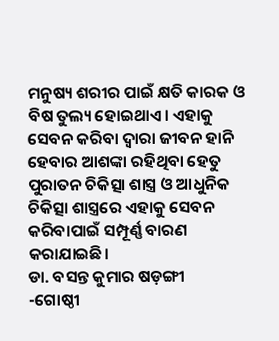ମନୁଷ୍ୟ ଶରୀର ପାଇଁ କ୍ଷତି କାରକ ଓ ବିଷ ତୁଲ୍ୟ ହୋଇଥାଏ। ଏହାକୁ ସେବନ କରିବା ଦ୍ୱାରା ଜୀବନ ହାନି ହେବାର ଆଶଙ୍କା ରହିଥିବା ହେତୁ ପୁରାତନ ଚିକିତ୍ସା ଶାସ୍ତ୍ର ଓ ଆଧୁନିକ ଚିକିତ୍ସା ଶାସ୍ତ୍ରରେ ଏହାକୁ ସେବନ କରିବାପାଇଁ ସମ୍ପୂର୍ଣ୍ଣ ବାରଣ କରାଯାଇଛି।
ଡା. ବସନ୍ତ କୁମାର ଷଡ଼ଙ୍ଗୀ
-ଗୋଷ୍ଠୀ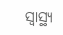ସ୍ବାସ୍ଥ୍ୟ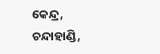କେନ୍ଦ୍ର, ଚନ୍ଦାହାଣ୍ଡି,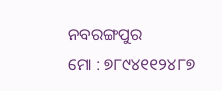ନବରଙ୍ଗପୁର
ମୋ : ୭୮୯୪୧୧୨୪୮୭